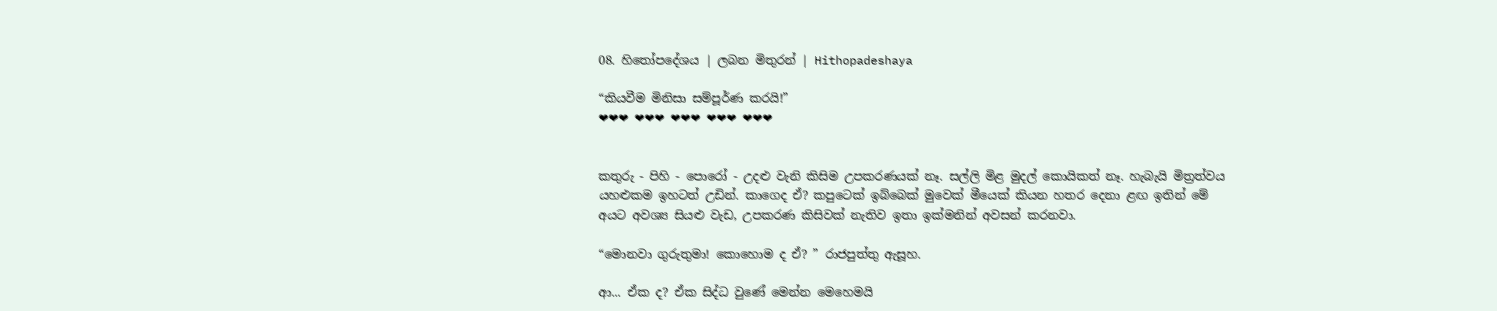08. හිතෝපදේශය | ලබන මිතුරන් | Hithopadeshaya

“කියවීම මිනිසා සම්පූර්ණ කරයි!”
❤❤❤ ❤❤❤ ❤❤❤ ❤❤❤ ❤❤❤


කතුරු - පිහි - පොරෝ - උදළු වැනි කිසිම උපකරණයක් නෑ. සල්ලි මිළ මුදල් කොයිකත් නෑ. හැබැයි මිත්‍රත්වය යහළුකම ඉහටත් උඩින්. කාගෙද ඒ? කපුටෙක් ඉබ්බෙක් මුවෙක් මීයෙක් කියන හතර දෙනා ළඟ ඉතින් මේ අයට අවශ්‍ය සියළු වැඩ, උපකරණ කිසිවක් නැතිව ඉතා ඉක්මනින් අවසන් කරනවා.

“මොනවා ගුරුතුමා! කොහොම ද ඒ? ” රාජපුත්තු ඇසූහ.

ආ... ඒක ද? ඒක සිද්ධ වුණේ මෙන්න මෙහෙමයි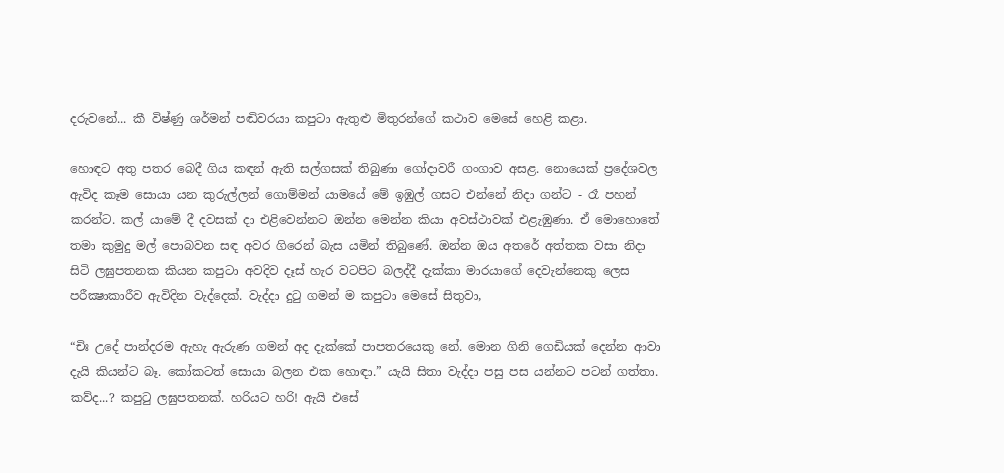දරුවනේ... කී විෂ්ණු ශර්මන් පඬිවරයා කපුටා ඇතුළු මිතුරන්ගේ කථාව මෙසේ හෙළි කළා.

හොඳට අතු පතර බෙදී ගිය කඳන් ඇති සල්ගසක් තිබුණා ගෝදාවරී ගංගාව අසළ. නොයෙක් ප්‍රදේශවල ඇවිද කෑම සොයා යන කුරුල්ලන් ගොම්මන් යාමයේ මේ ඉඹුල් ගසට එන්නේ නිදා ගන්ට - රෑ පහන් කරන්ට. කල් යාමේ දී දවසක් දා එළිවෙන්නට ඔන්න මෙන්න කියා අවස්ථාවක් එළැඹුණා. ඒ මොහොතේ තමා කුමුදු මල් පොබවන සඳ අවර ගිරෙන් බැස යමින් තිබුණේ. ඔන්න ඔය අතරේ අත්තක වසා නිදා සිටි ලඝුපතනක කියන කපුටා අවදිව දෑස් හැර වටපිට බලද්දී දැක්කා මාරයාගේ දෙවැන්නෙකු ලෙස පරීක්‍ෂාකාරීව ඇවිදින වැද්දෙක්. වැද්දා දුටු ගමන් ම කපුටා මෙසේ සිතුවා,

“චිඃ උදේ පාන්දරම ඇහැ ඇරුණ ගමන් අද දැක්කේ පාපතරයෙකු නේ. මොන ගිනි ගෙඩියක් දෙන්න ආවා දැයි කියන්ට බෑ. කෝකටත් සොයා බලන එක හොඳා.” යැයි සිතා වැද්දා පසු පස යන්නට පටන් ගත්තා. කව්ද...? කපුටු ලඝුපතනක්. හරියට හරි! ඇයි එසේ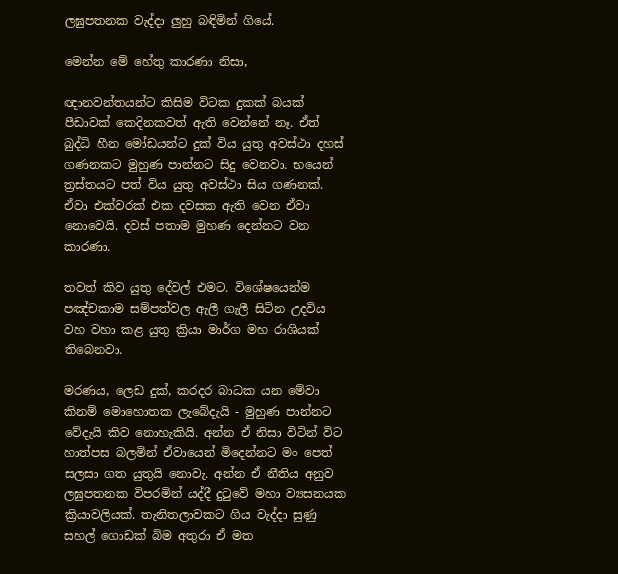ලඝුපතනක වැද්දා ලුහු බඳිමින් ගියේ.

මෙන්න මේ හේතු කාරණා නිසා,

ඥානවන්තයන්ට කිසිම විටක දුකක් බයක් පීඩාවක් කෙදිනකවත් ඇති වෙන්නේ නෑ. ඒත් බුද්ධි හීන මෝඩයන්ට දුක් විය යුතු අවස්ථා දහස් ගණනකට මුහුණ පාන්නට සිදු වෙනවා. භයෙන් ත්‍රස්තයට පත් විය යුතු අවස්ථා සිය ගණනක්. ඒවා එක්වරක් එක දවසක ඇති වෙන ඒවා නොවෙයි. දවස් පතාම මුහණ දෙන්නට වන කාරණා.

තවත් කිව යුතු දේවල් එමට. විශේෂයෙන්ම පඤ්චකාම සම්පත්වල ඇලී ගැලී සිටින උදවිය වහ වහා කළ යුතු ක්‍රියා මාර්ග මහ රාශියක් තිබෙනවා.

මරණය, ලෙඩ දුක්, කරදර බාධක යන මේවා කිනම් මොහොතක ලැබේදැයි - මුහුණ පාන්නට වේදැයි කිව නොහැකියි. අන්න ඒ නිසා විටින් විට හාත්පස බලමින් ඒවායෙන් මිදෙන්නට මං පෙත් සලසා ගත යුතුයි නොවැ. අන්න ඒ නීතිය අනුව ලඝුපතනක විපරමින් යද්දී දුටුවේ මහා ව්‍යසනයක ක්‍රියාවලියක්. තැනිතලාවකට ගිය වැද්දා සුණු සහල් ගොඩක් බිම අතුරා ඒ මත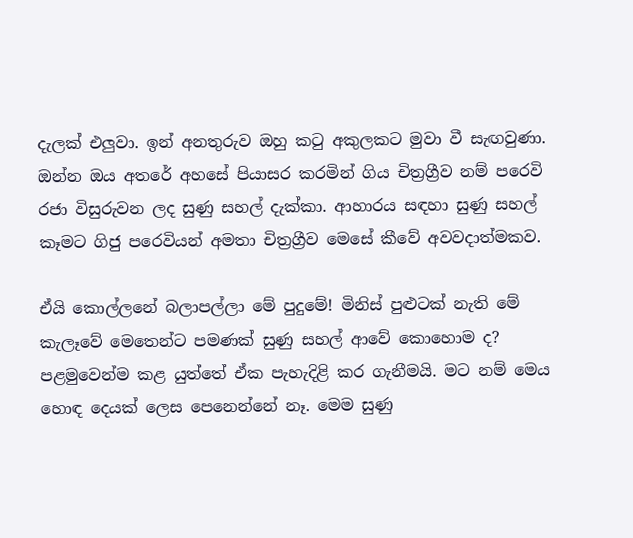දැලක් එලුවා. ඉන් අනතුරුව ඔහු කටු අකුලකට මුවා වී සැඟවුණා. ඔන්න ඔය අතරේ අහසේ පියාසර කරමින් ගිය චිත්‍රග්‍රීව නම් පරෙවි රජා විසුරුවන ලද සුණු සහල් දැක්කා. ආහාරය සඳහා සුණු සහල් කෑමට ගිජු පරෙවියන් අමතා චිත්‍රග්‍රීව මෙසේ කීවේ අවවදාත්මකව.

ඒයි කොල්ලනේ බලාපල්ලා මේ පුදුමේ! මිනිස් පුළුටක් නැති මේ කැලෑවේ මෙතෙන්ට පමණක් සුණු සහල් ආවේ කොහොම ද? පළමුවෙන්ම කළ යුත්තේ ඒක පැහැදිළි කර ගැනීමයි. මට නම් මෙය හොඳ දෙයක් ලෙස පෙනෙන්නේ නෑ. මෙම සුණු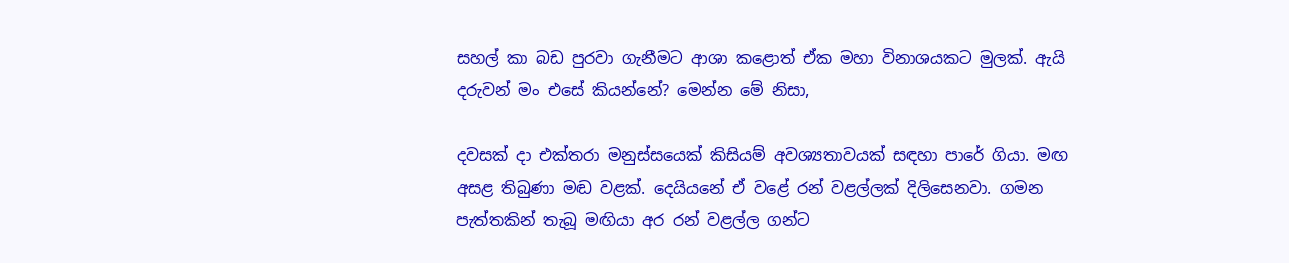සහල් කා බඩ පුරවා ගැනීමට ආශා කළොත් ඒක මහා විනාශයකට මුලක්. ඇයි දරුවන් මං එසේ කියන්නේ? මෙන්න මේ නිසා,

දවසක් දා එක්තරා මනුස්සයෙක් කිසියම් අවශ්‍යතාවයක් සඳහා පාරේ ගියා. මඟ අසළ තිබුණා මඬ වළක්. දෙයියනේ ඒ වළේ රන් වළල්ලක් දිලිසෙනවා. ගමන පැත්තකින් තැබූ මඟියා අර රන් වළල්ල ගන්ට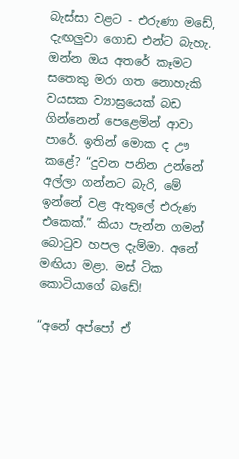බැස්සා වළට - එරුණා මඩේ, දැඟලුවා ගොඩ එන්ට බැහැ. ඔන්න ඔය අතරේ කෑමට සතෙකු මරා ගත නොහැකි වයසක ව්‍යාඝ්‍රයෙක් බඩ ගින්නෙන් පෙළෙමින් ආවා පාරේ. ඉතින් මොක ද ඌ කළේ? “දුවන පනින උන්නේ අල්ලා ගන්නට බැරි, මේ ඉන්නේ වළ ඇතුලේ එරුණ එකෙක්.” කියා පැන්න ගමන් බොටුව හපල දැම්මා. අනේ මඟියා මළා. මස් ටික කොටියාගේ බඩේ!

“අනේ අප්පෝ ඒ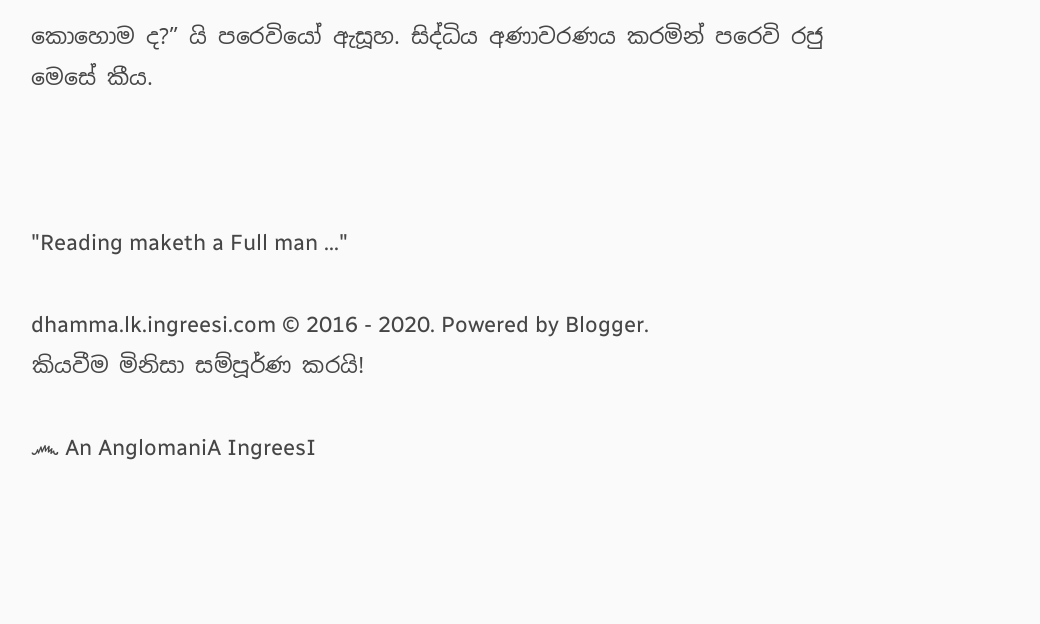කොහොම ද?” යි පරෙවියෝ ඇසූහ. සිද්ධිය අණාවරණය කරමින් පරෙවි රජු මෙසේ කීය.



"Reading maketh a Full man ..."

dhamma.lk.ingreesi.com © 2016 - 2020. Powered by Blogger.
කියවීම මිනිසා සම්පූර්ණ කරයි!

෴ An AnglomaniA IngreesI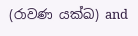(රාවණ යක්ඛ) and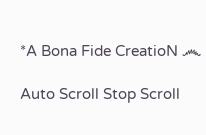*A Bona Fide CreatioN ෴

Auto Scroll Stop Scroll